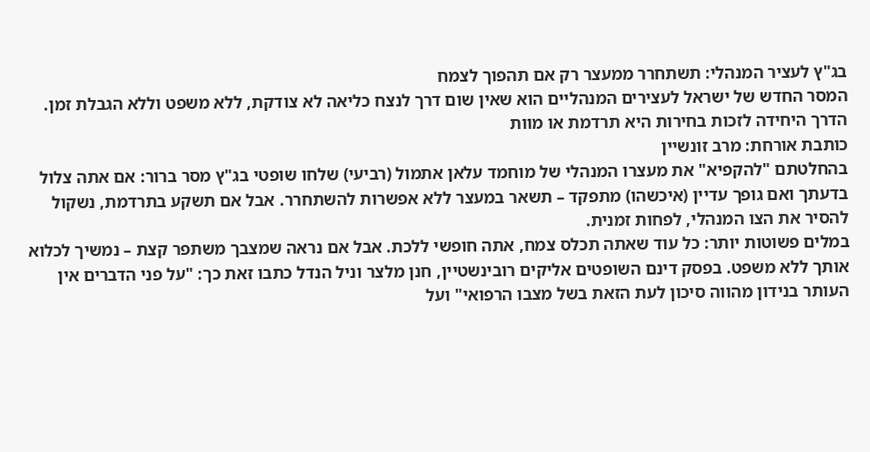בג"ץ לעציר המנהלי: תשתחרר ממעצר רק אם תהפוך לצמח
המסר החדש של ישראל לעצירים המנהליים הוא שאין שום דרך לנצח כליאה לא צודקת, ללא משפט וללא הגבלת זמן. הדרך היחידה לזכות בחירות היא תרדמת או מוות
כותבת אורחת: מרב זונשיין
בהחלטתם "להקפיא" את מעצרו המנהלי של מוחמד עלאן אתמול (רביעי) שלחו שופטי בג"ץ מסר ברור: אם אתה צלול בדעתך ואם גופך עדיין (איכשהו) מתפקד – תשאר במעצר ללא אפשרות להשתחרר. אבל אם תשקע בתרדמת, נשקול להסיר את הצו המנהלי, לפחות זמנית.
במלים פשוטות יותר: כל עוד שאתה תכלס צמח, אתה חופשי ללכת. אבל אם נראה שמצבך משתפר קצת – נמשיך לכלוא אותך ללא משפט. בפסק דינם השופטים אליקים רובינשטיין, חנן מלצר וניל הנדל כתבו זאת כך: "על פני הדברים אין העותר בנידון מהווה סיכון לעת הזאת בשל מצבו הרפואי" ועל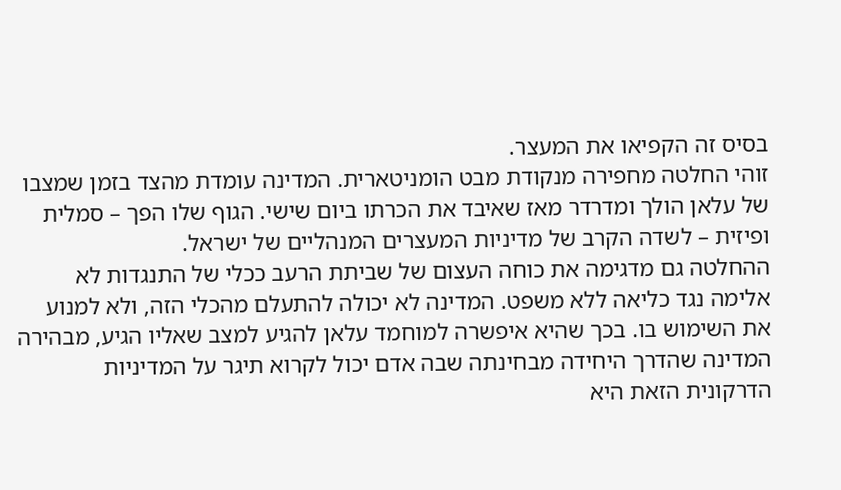בסיס זה הקפיאו את המעצר.
זוהי החלטה מחפירה מנקודת מבט הומניטארית. המדינה עומדת מהצד בזמן שמצבו של עלאן הולך ומדרדר מאז שאיבד את הכרתו ביום שישי. הגוף שלו הפך – סמלית ופיזית – לשדה הקרב של מדיניות המעצרים המנהליים של ישראל.
ההחלטה גם מדגימה את כוחה העצום של שביתת הרעב ככלי של התנגדות לא אלימה נגד כליאה ללא משפט. המדינה לא יכולה להתעלם מהכלי הזה, ולא למנוע את השימוש בו. בכך שהיא איפשרה למוחמד עלאן להגיע למצב שאליו הגיע, מבהירה המדינה שהדרך היחידה מבחינתה שבה אדם יכול לקרוא תיגר על המדיניות הדרקונית הזאת היא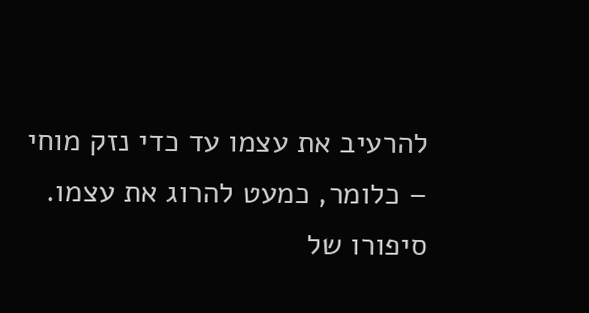להרעיב את עצמו עד כדי נזק מוחי – כלומר, כמעט להרוג את עצמו.
סיפורו של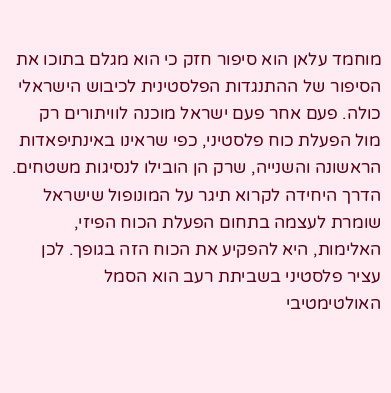מוחמד עלאן הוא סיפור חזק כי הוא מגלם בתוכו את הסיפור של ההתנגדות הפלסטינית לכיבוש הישראלי כולה. פעם אחר פעם ישראל מוכנה לוויתורים רק מול הפעלת כוח פלסטיני, כפי שראינו באינתיפאדות הראשונה והשנייה, שרק הן הובילו לנסיגות משטחים.
הדרך היחידה לקרוא תיגר על המונופול שישראל שומרת לעצמה בתחום הפעלת הכוח הפיזי, האלימות, היא להפקיע את הכוח הזה בגופך. לכן עציר פלסטיני בשביתת רעב הוא הסמל האולטימטיבי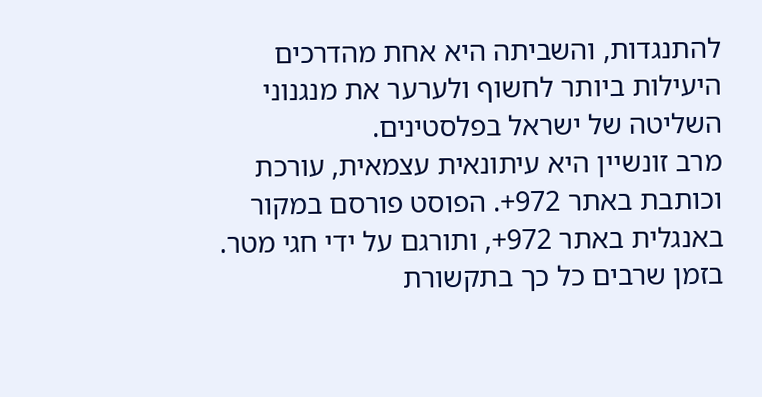להתנגדות, והשביתה היא אחת מהדרכים היעילות ביותר לחשוף ולערער את מנגנוני השליטה של ישראל בפלסטינים.
מרב זונשיין היא עיתונאית עצמאית, עורכת וכותבת באתר 972+. הפוסט פורסם במקור באנגלית באתר 972+, ותורגם על ידי חגי מטר.
בזמן שרבים כל כך בתקשורת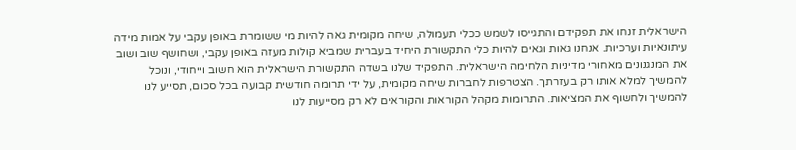הישראלית זנחו את תפקידם והתגייסו לשמש ככלי תעמולה, שיחה מקומית גאה להיות מי ששומרת באופן עקבי על אמות מידה עיתונאיות וערכיות. אנחנו גאות וגאים להיות כלי התקשורת היחיד בעברית שמביא קולות מעזה באופן עקבי, ושחושף שוב ושוב את המנגנונים מאחורי מדיניות הלחימה הישראלית. התפקיד שלנו בשדה התקשורת הישראלית הוא חשוב וייחודי, ונוכל להמשיך למלא אותו רק בעזרתך. הצטרפות לחברות שיחה מקומית, על ידי תרומה חודשית קבועה בכל סכום, תסייע לנו להמשיך ולחשוף את המציאות. התרומות מקהל הקוראות והקוראים לא רק מסייעות לנו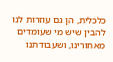כלכלית, הן גם עוזרות לנו להבין שיש מי שעומדים מאחורינו, ושעבודתנו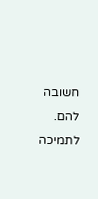חשובה להם.
לתמיכה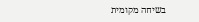בשיחה מקומית